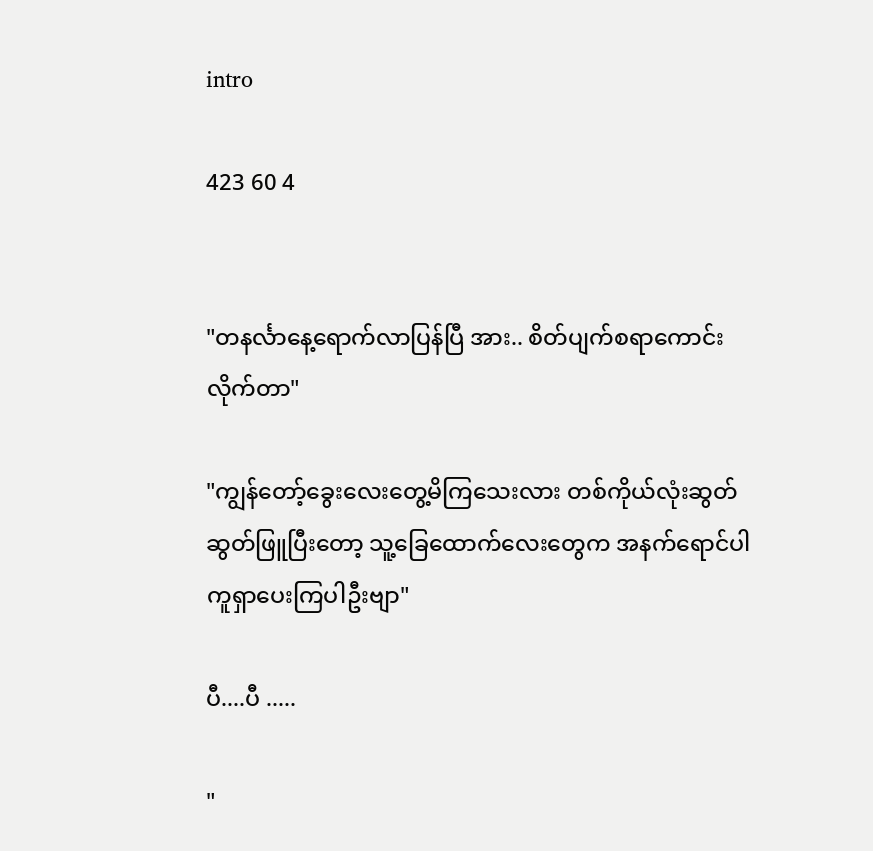intro

423 60 4


"တနင်္လာနေ့ရောက်လာပြန်ပြီ အား.. စိတ်ပျက်စရာကောင်းလိုက်တာ"

"ကျွန်တော့်ခွေးလေးတွေ့မိကြသေးလား တစ်ကိုယ်လုံးဆွတ်ဆွတ်ဖြူပြီးတော့ သူ့ခြေထောက်လေးတွေက အနက်ရောင်ပါ ကူရှာပေးကြပါဦးဗျာ"

ပီ....ပီ .....

"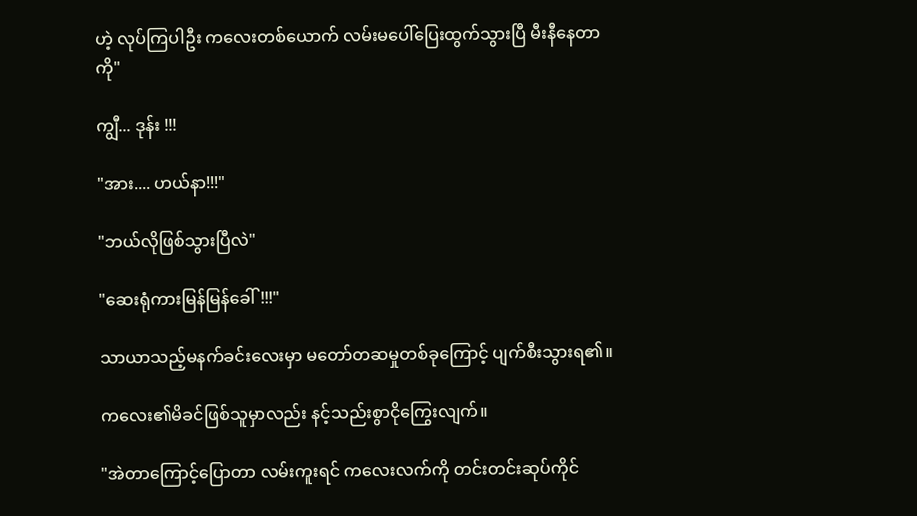ဟဲ့ လုပ်ကြပါဦး ကလေးတစ်ယောက် လမ်းမပေါ်ပြေးထွက်သွားပြီ မီးနီနေတာကို"

ကျွီ... ဒုန်း !!!

"အား.... ဟယ်နာ!!!"

"ဘယ်လိုဖြစ်သွားပြီလဲ"

"ဆေးရုံကားမြန်မြန်ခေါ်!!!"

သာယာသည့်မနက်ခင်းလေးမှာ မတော်တဆမှုတစ်ခုကြောင့် ပျက်စီးသွားရ၏။

ကလေး၏မိခင်ဖြစ်သူမှာလည်း နင့်သည်းစွာငိုကြွေးလျက်။

"အဲတာကြောင့်ပြောတာ လမ်းကူးရင် ကလေးလက်ကို တင်းတင်းဆုပ်ကိုင်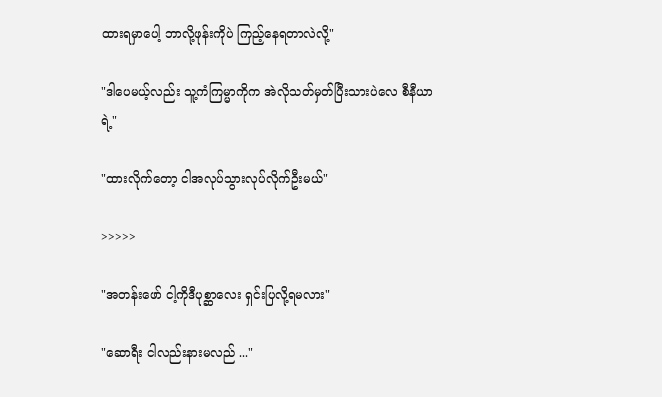ထားရမှာပေါ့ ဘာလို့ဖုန်းကိုပဲ ကြည့်နေရတာလဲလို့"

"ဒါပေမယ့်လည်း သူ့ကံကြမ္မာကိုက အဲလိုသတ်မှတ်ပြီးသားပဲလေ စီနီယာရဲ့"

"ထားလိုက်တော့ ငါအလုပ်သွားလုပ်လိုက်ဦးမယ်"

>>>>>

"အတန်းဖော် ငါ့ကိုဒီပုစ္ဆာလေး ရှင်းပြလို့ရမလား"

"ဆောရီး ငါလည်းနားမလည် ..."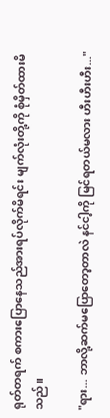ရုတ်တရက် စကားပြောနေသည်အားရပ်လိုက်မိရင်း မျက်လုံးတို့ကို စုံမှိတ်ထားမိသည်။

"ရား... ဘာလို့ဆက်မပြောတော့တာလဲ နင်ငါ့ကို မြင်ရတယ်မလား ဟီးဟီးဟီး..."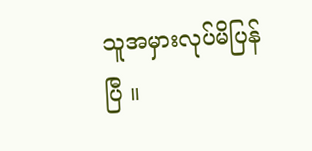သူအမှားလုပ်မိပြန်ပြီ ။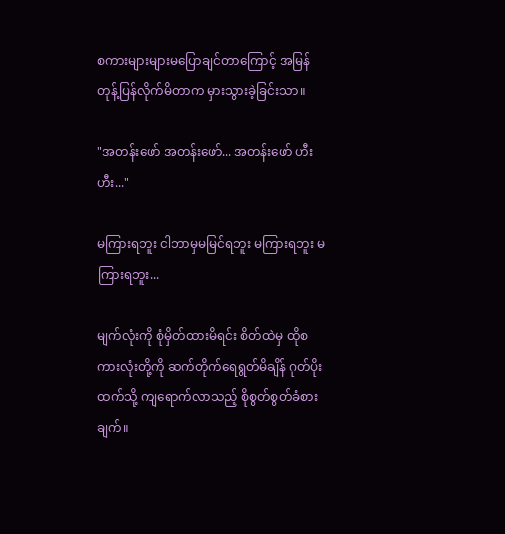စကားများများမပြောချင်တာကြောင့် အမြန်တုန့်ပြန်လိုက်မိတာက မှားသွားခဲ့ခြင်းသာ။

"အတန်းဖော် အတန်းဖော်... အတန်းဖော် ဟီး ဟီး..."

မကြားရဘူး ငါဘာမှမမြင်ရဘူး မကြားရဘူး မကြားရဘူး...

မျက်လုံးကို စုံမှိတ်ထားမိရင်း စိတ်ထဲမှ ထိုစကားလုံးတို့ကို ဆက်တိုက်ရေရွတ်မိချိန် ဂုတ်ပိုးထက်သို့ ကျရောက်လာသည့် စိုစွတ်စွတ်ခံစားချက်။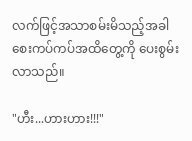လက်ဖြင့်အသာစမ်းမိသည့်အခါ စေးကပ်ကပ်အထိတွေ့ကို ပေးစွမ်းလာသည်။

"ဟီး...ဟားဟား!!!"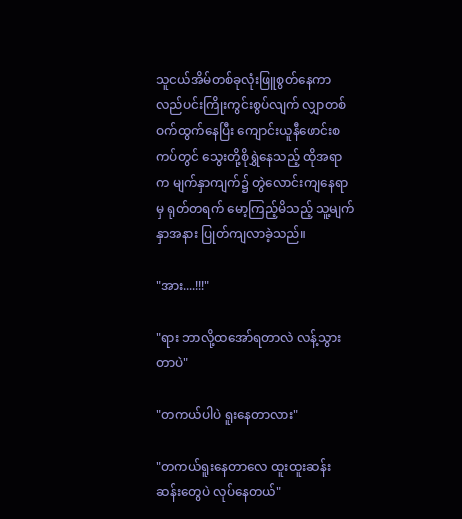သူငယ်အိမ်တစ်ခုလုံးဖြူစွတ်နေကာ လည်ပင်းကြိုးကွင်းစွပ်လျက် လျှာတစ်ဝက်ထွက်နေပြီး ကျောင်းယူနီဖောင်းစကပ်တွင် သွေးတို့စိုရွှဲနေသည့် ထိုအရာက မျက်နှာကျက်၌ တွဲလောင်းကျနေရာမှ ရုတ်တရက် မော့ကြည့်မိသည့် သူ့မျက်နှာအနား ပြုတ်ကျလာခဲ့သည်။

"အား....!!!"

"ရား ဘာလို့ထအော်ရတာလဲ လန့်သွားတာပဲ"

"တကယ်ပါပဲ ရူးနေတာလား"

"တကယ်ရူးနေတာလေ ထူးထူးဆန်းဆန်းတွေပဲ လုပ်နေတယ်"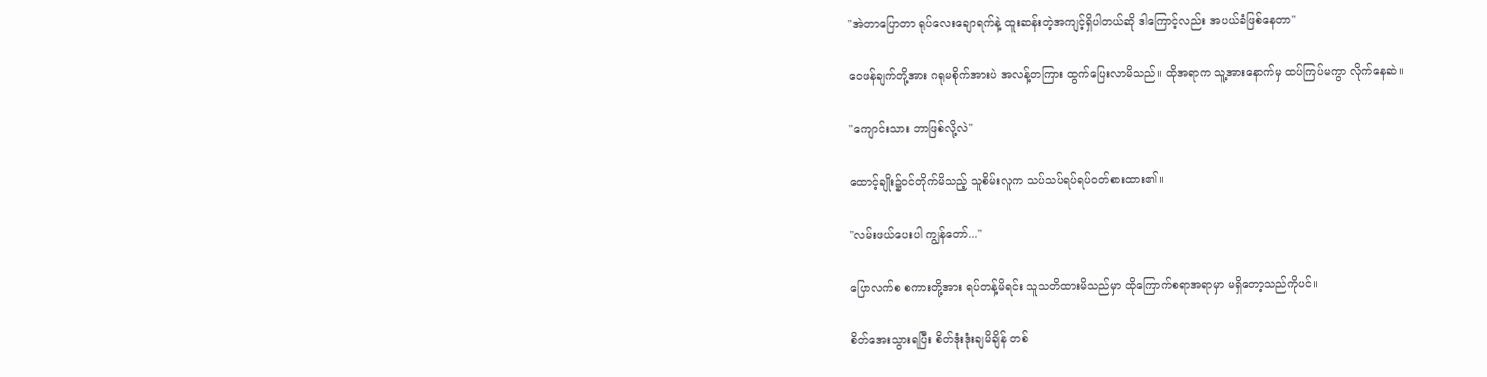"အဲတာပြောတာ ရုပ်လေးချောရက်နဲ့ ထူးဆန်းတဲ့အကျင့်ရှိပါတယ်ဆို ဒါကြောင့်လည်း အပယ်ခံဖြစ်နေတာ"

ဝေဖန်ချက်တို့အား ဂရုမစိုက်အားပဲ အလန့်တကြား ထွက်ပြေးလာမိသည်။ ထိုအရာက သူ့အားနောက်မှ ထပ်ကြပ်မကွာ လိုက်နေဆဲ။

"ကျောင်းသား ဘာဖြစ်လို့လဲ"

ထောင့်ချိုး၌ဝင်တိုက်မိသည့် သူစိမ်းလူက သပ်သပ်ရပ်ရပ်ဝတ်စားထား၏။

"လမ်းဖယ်ပေးပါ ကျွန်တော်..."

ပြောလက်စ စကားတို့အား ရပ်တန့်မိရင်း သူသတိထားမိသည်မှာ ထိုကြောက်စရာအရာမှာ မရှိတော့သည်ကိုပင်။

စိတ်အေးသွားရပြီး စိတ်ဒုံးဒုံးချမိချိန် တစ်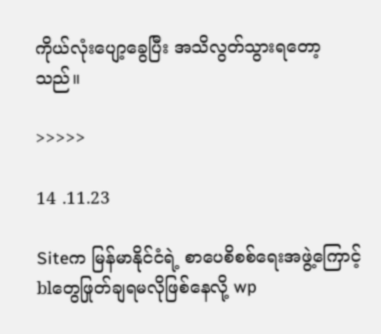ကိုယ်လုံးပျော့ခွေပြီး အသိလွတ်သွားရတော့သည်။

>>>>>

14 .11.23

Siteက မြန်မာနိုင်ငံရဲ့ စာပေစိစစ်ရေးအဖွဲ့ကြောင့် blတွေဖြုတ်ချရမလိုဖြစ်နေလို့ wp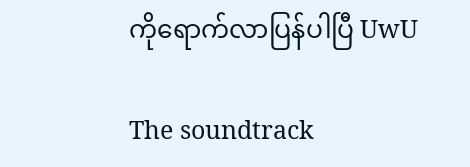ကိုရောက်လာပြန်ပါပြီ UwU

The soundtrack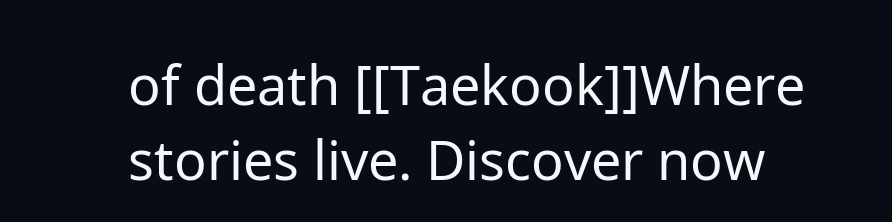of death [[Taekook]]Where stories live. Discover now